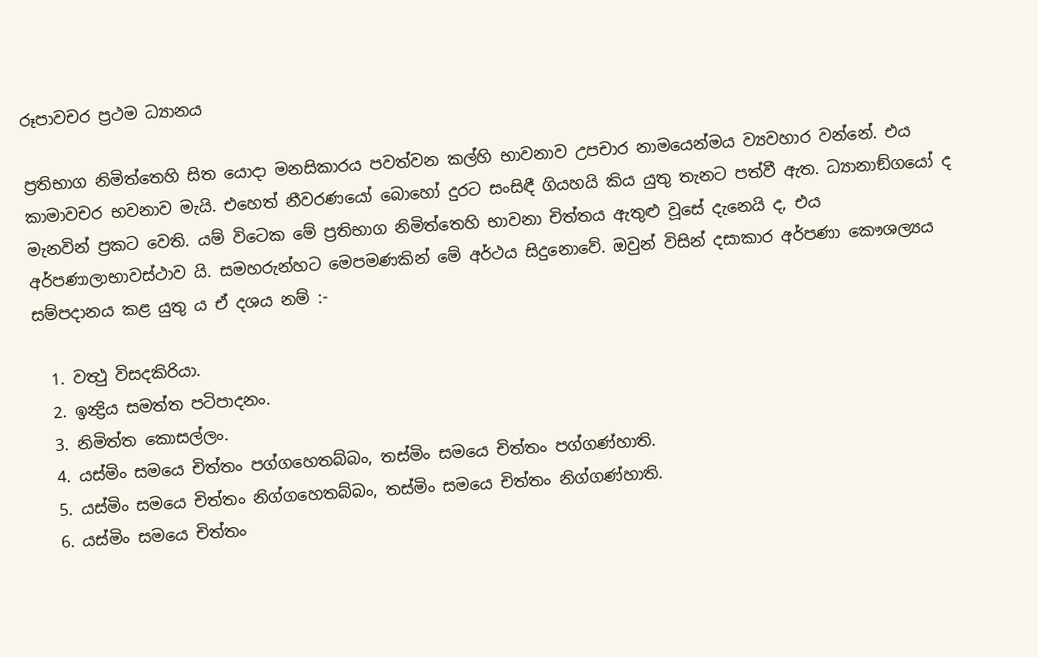රූපාවචර ප්‍රථම ධ්‍යානය

ප්‍රතිභාග නිමිත්තෙහි සිත යොදා මනසිකාරය පවත්වන කල්හි භාවනාව උපචාර නාමයෙන්මය ව්‍යවහාර වන්නේ. එය කාමාවචර භවනාව මැයි. එහෙත් නීවරණයෝ බොහෝ දුරට සංසිඳී ගියහයි කිය යුතු තැනට පත්වී ඇත. ධ්‍යානාඞ්ගයෝ ද මැනවින් ප්‍රකට වෙති. යම් විටෙක මේ ප්‍රතිභාග නිමිත්තෙහි භාවනා චිත්තය ඇතුළු වූසේ දැනෙයි ද, එය අර්පණාලාභාවස්ථාව යි. සමහරුන්හට මෙපමණකින් මේ අර්ථය සිදුනොවේ. ඔවුන් විසින් දසාකාර අර්පණා කෞශල්‍යය සම්පදානය කළ යුතු ය ඒ දශය නම් :-

  1. වත්‍ථු විසදකිරියා.
  2. ඉන්‍ද්‍රිය සමත්ත පටිපාදනං.
  3. නිමිත්ත කොසල්ලං.
  4. යස්මිං සමයෙ චිත්තං පග්ගහෙතබ්බං, තස්මිං සමයෙ චිත්තං පග්ගණ්හාති.
  5. යස්මිං සමයෙ චිත්තං නිග්ගහෙතබ්බං, තස්මිං සමයෙ චිත්තං නිග්ගණ්හාති.
  6. යස්මිං සමයෙ චිත්තං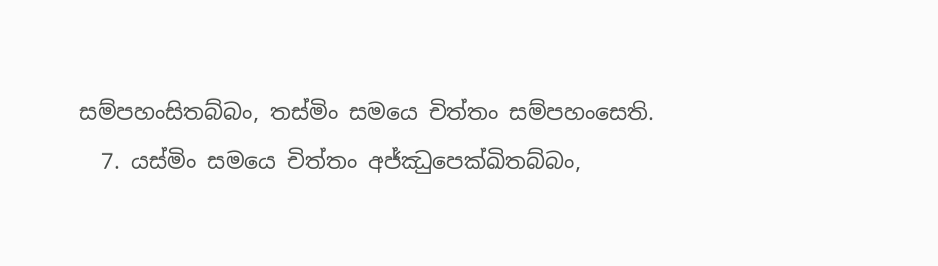සම්පහංසිතබ්බං, තස්මිං සමයෙ චිත්තං සම්පහංසෙති.
  7. යස්මිං සමයෙ චිත්තං අජ්ඣුපෙක්ඛිතබ්බං,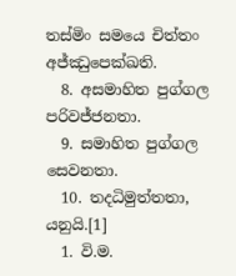තස්මිං සමයෙ චිත්තං අජ්ඣුපෙක්ඛති.
  8. අසමාහිත පුග්ගල පරිවජ්ජනතා.
  9. සමාහිත පුග්ගල සෙවනතා.
  10. තදධිමුත්තතා, යනුයි.[1]
  1. වි.ම.